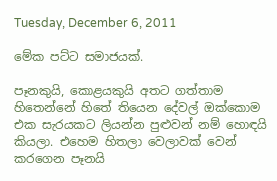Tuesday, December 6, 2011

මේක පට්ට සමාජයක්.

පෑනකුයි, කොළයකුයි අතට ගත්තාම හිතෙන්නේ හිතේ තියෙන දේවල් ඔක්කොම එක සැරයකට ලියන්න පුළුවන් නම් හොඳයි කියලා. එහෙම හිතලා වෙලාවක් වෙන් කරගෙන පෑනයි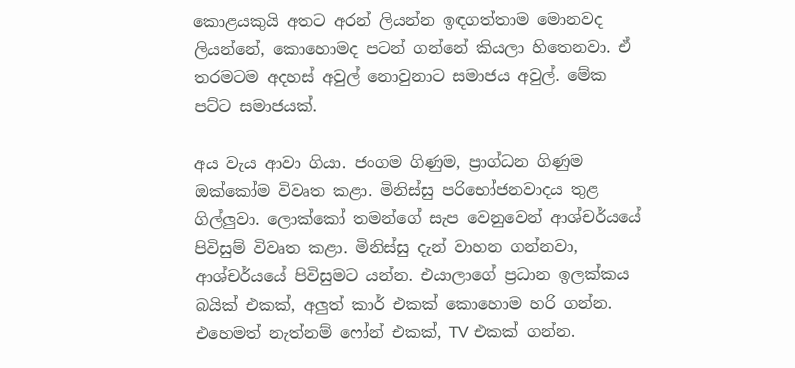කොළයකුයි අතට අරන් ලියන්න ඉඳගත්තාම මොනවද ලියන්නේ, කොහොමද පටන් ගන්නේ කියලා හිතෙනවා. ඒ තරමටම අදහස් අවුල් නොවුනාට සමාජය අවුල්. මේක පට්ට සමාජයක්.

අය වැය ආවා ගියා. ජංගම ගිණුම, ප්‍රාග්ධන ගිණුම ඔක්කෝම විවෘත කළා. මිනිස්සු පරිභෝජනවාදය තුළ ගිල්ලුවා. ලොක්කෝ තමන්ගේ සැප වෙනුවෙන් ආශ්චර්යයේ පිවිසුම් විවෘත කළා. මිනිස්සු දැන් වාහන ගන්නවා, ආශ්චර්යයේ පිවිසුමට යන්න. එයාලාගේ ප්‍රධාන ඉලක්කය බයික් එකක්, අලුත් කාර් එකක් කොහොම හරි ගන්න. එහෙමත් නැත්නම් ෆෝන් එකක්, TV එකක් ගන්න.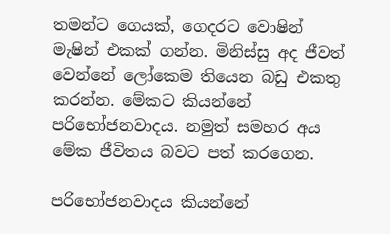තමන්ට ගෙයක්, ගෙදරට වොෂින් මැෂින් එකක් ගන්න. මිනිස්සු අද ජීවත් වෙන්නේ ලෝකෙම තියෙන බඩු එකතු කරන්න. මේකට කියන්නේ පරිභෝජනවාදය. නමුත් සමහර අය මේක ජීවිතය බවට පත් කරගෙන.

පරිභෝජනවාදය කියන්නේ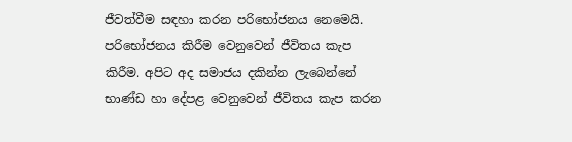ජීවත්වීම සඳහා කරන පරිභෝජනය නෙමෙයි. පරිභෝජනය කිරීම වෙනුවෙන් ජීවිතය කැප කිරීම. අපිට අද සමාජය දකින්න ලැබෙන්නේ භාණ්ඩ හා දේපළ වෙනුවෙන් ජීවිතය කැප කරන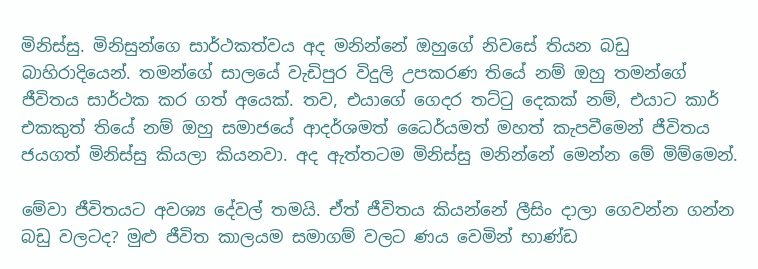මිනිස්සු. මිනිසුන්ගෙ සාර්ථකත්වය අද මනින්නේ ඔහුගේ නිවසේ තියන බඩු බාහිරාදියෙන්. තමන්ගේ සාලයේ වැඩිපුර විදුලි උපකරණ තියේ නම් ඔහු තමන්ගේ ජීවිතය සාර්ථක කර ගත් අයෙක්. තව, එයාගේ ගෙදර තට්ටු දෙකක් නම්, එයාට කාර් එකකුත් තියේ නම් ඔහු සමාජයේ ආදර්ශමත් ධෛර්යමත් මහත් කැපවීමෙන් ජීවිතය ජයගත් මිනිස්සු කියලා කියනවා. අද ඇත්තටම මිනිස්සු මනින්නේ මෙන්න මේ මිම්මෙන්.

මේවා ජීවිතයට අවශ්‍ය දේවල් තමයි. ඒත් ජීවිතය කියන්නේ ලීසිං දාලා ගෙවන්න ගන්න බඩු වලටද? මුළු ජීවිත කාලයම සමාගම් වලට ණය වෙමින් භාණ්ඩ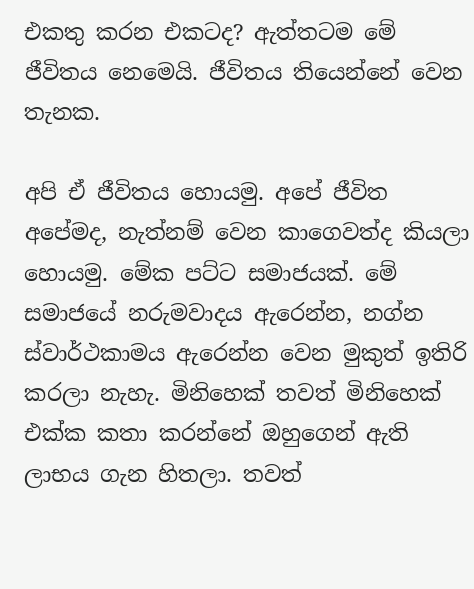එකතු කරන එකටද? ඇත්තටම මේ ජීවිතය නෙමෙයි. ජීවිතය තියෙන්නේ වෙන තැනක.

අපි ඒ ජීවිතය හොයමු. අපේ ජීවිත අපේමද, නැත්නම් වෙන කාගෙවත්ද කියලා හොයමු. මේක පට්ට සමාජයක්. මේ සමාජයේ නරුමවාදය ඇරෙන්න, නග්න ස්වාර්ථකාමය ඇරෙන්න වෙන මුකුත් ඉතිරි කරලා නැහැ. මිනිහෙක් තවත් මිනිහෙක් එක්ක කතා කරන්නේ ඔහුගෙන් ඇති ලාභය ගැන හිතලා. තවත්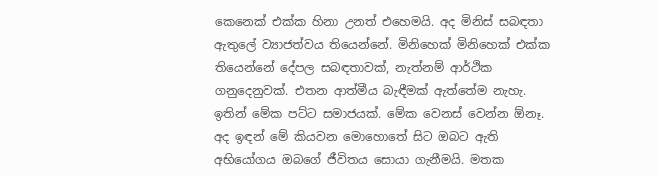කෙනෙක් එක්ක හිනා උනත් එහෙමයි. අද මිනිස් සබඳතා ඇතුලේ ව්‍යාජත්වය තියෙන්නේ. මිනිහෙක් මිනිහෙක් එක්ක තියෙන්නේ දේපල සබඳතාවක්, නැත්නම් ආර්ථික ගනුදෙනුවක්. එතන ආත්මීය බැඳීමක් ඇත්තේම නැහැ. ඉතින් මේක පට්ට සමාජයක්. මේක වෙනස් වෙන්න ඕනෑ. අද ඉඳන් මේ කියවන මොහොතේ සිට ඔබට ඇති අභියෝගය ඔබගේ ජීවිතය සොයා ගැනීමයි. මතක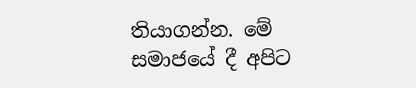තියාගන්න. මේ සමාජයේ දී අපිට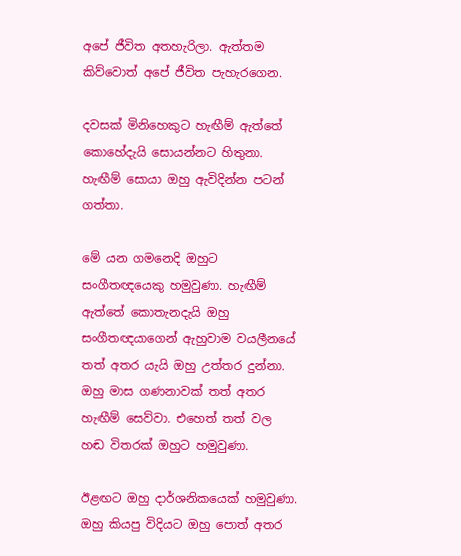අපේ ජීවිත අතහැරිලා. ඇත්තම කිව්වොත් අපේ ජීවිත පැහැරගෙන.

දවසක් මිනිහෙකුට හැඟීම් ඇත්තේ කොහේදැයි සොයන්නට හිතුනා. හැඟීම් සොයා ඔහු ඇවිදින්න පටන් ගත්තා.

මේ යන ගමනෙදි ඔහුට සංගීතඥයෙකු හමුවුණා. හැඟීම් ඇත්තේ කොතැනදැයි ඔහු සංගීතඥයාගෙන් ඇහුවාම වයලීනයේ තත් අතර යැයි ඔහු උත්තර දුන්නා. ඔහු මාස ගණනාවක් තත් අතර හැඟීම් සෙව්වා. එහෙත් තත් වල හඬ විතරක් ඔහුට හමුවුණා.

ඊළඟට ඔහු දාර්ශනිකයෙක් හමුවුණා. ඔහු කියපු විදියට ඔහු පොත් අතර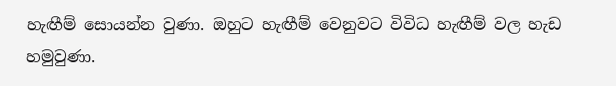හැඟීම් සොයන්න වුණා. ඔහුට හැඟීම් වෙනුවට විවිධ හැඟීම් වල හැඩ හමුවුණා.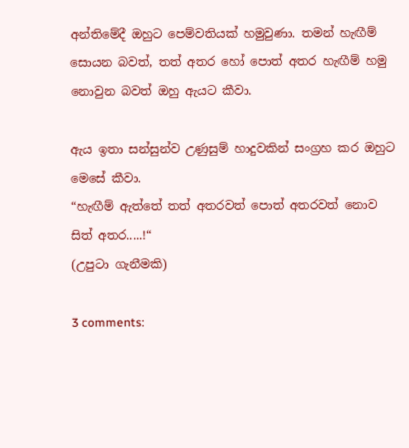අන්තිමේදී ඔහුට පෙම්වතියක් හමුවුණා. තමන් හැඟීම් සොයන බවත්, තත් අතර හෝ පොත් අතර හැඟීම් හමු නොවුන බවත් ඔහු ඇයට කීවා.

ඇය ඉතා සන්සුන්ව උණුසුම් හාදුවකින් සංග්‍රහ කර ඔහුට මෙසේ කීවා.
“හැඟීම් ඇත්තේ තත් අතරවත් පොත් අතරවත් නොව සිත් අතර.....!“
(උපුටා ගැනීමකි)

3 comments: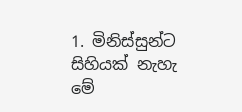1. මිනිස්සුන්ට සිහියක් නැහැ මේ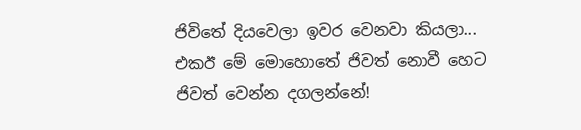ජිවිතේ දියවෙලා ඉවර වෙනවා කියලා... එකඊ මේ මොහොතේ ජිවත් නොවී හෙට ජිවත් වෙන්න දගලන්නේ!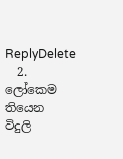ReplyDelete
  2. ලෝකෙම තියෙන විදුලි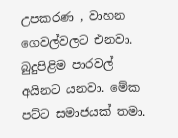උපකරණ , වාහන ගෙවල්වලට එනවා. බුදුපිළිම පාරවල් අයිනට යනවා. මේක පට්ට සමාජයක් තමා.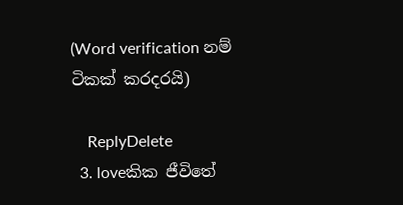(Word verification නම් ටිකක් කරදරයි)

    ReplyDelete
  3. loveකික ජීවිතේ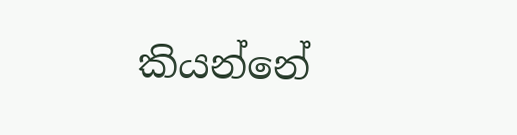කියන්නේ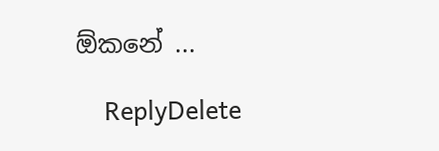ඕකනේ ...

    ReplyDelete